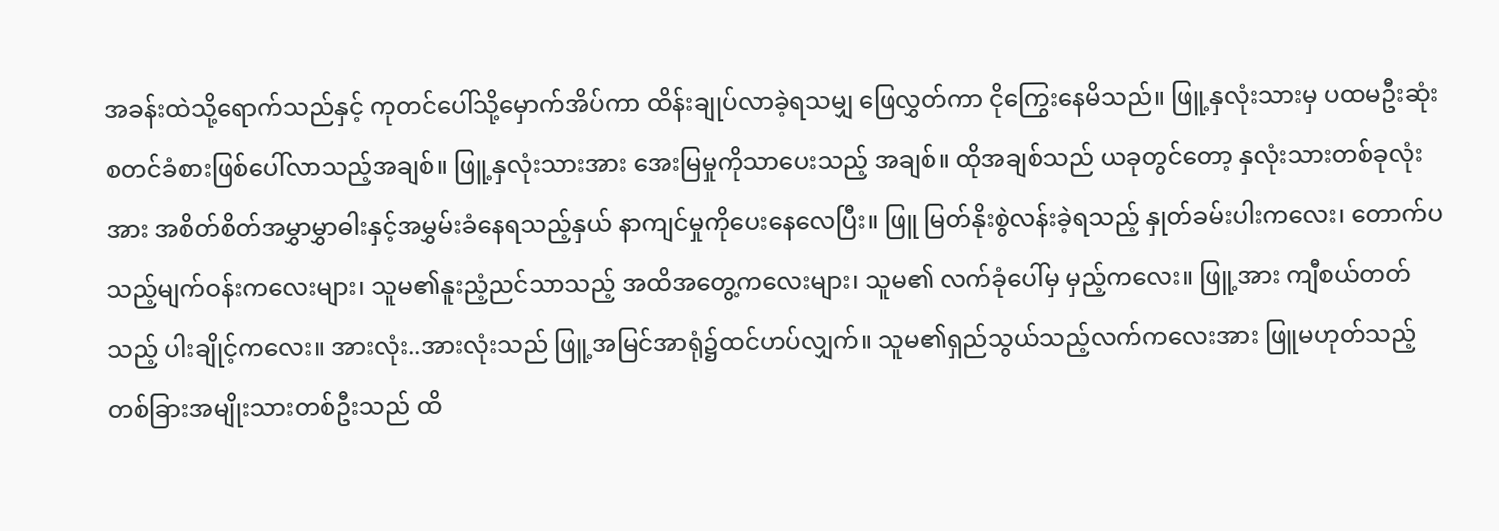အခန်းထဲသို့ရောက်သည်နှင့် ကုတင်ပေါ်သို့မှောက်အိပ်ကာ ထိန်းချုပ်လာခဲ့ရသမျှ ဖြေလွှတ်ကာ ငိုကြွေးနေမိသည်။ ဖြူ့နှလုံးသားမှ ပထမဦးဆုံးစတင်ခံစားဖြစ်ပေါ်လာသည့်အချစ်။ ဖြူ့နှလုံးသားအား အေးမြမှုကိုသာပေးသည့် အချစ်။ ထိုအချစ်သည် ယခုတွင်တော့ နှလုံးသားတစ်ခုလုံးအား အစိတ်စိတ်အမွှာမွှာဓါးနှင့်အမွှမ်းခံနေရသည့်နှယ် နာကျင်မှုကိုပေးနေလေပြီး။ ဖြူ မြတ်နိုးစွဲလန်းခဲ့ရသည့် နှုတ်ခမ်းပါးကလေး၊ တောက်ပသည့်မျက်ဝန်းကလေးများ၊ သူမ၏နူးညံ့ညင်သာသည့် အထိအတွေ့ကလေးများ၊ သူမ၏ လက်ခုံပေါ်မှ မှည့်ကလေး။ ဖြူ့အား ကျီစယ်တတ်သည့် ပါးချိုင့်ကလေး။ အားလုံး..အားလုံးသည် ဖြူ့အမြင်အာရုံ၌ထင်ဟပ်လျှက်။ သူမ၏ရှည်သွယ်သည့်လက်ကလေးအား ဖြူမဟုတ်သည့် တစ်ခြားအမျိုးသားတစ်ဦးသည် ထိ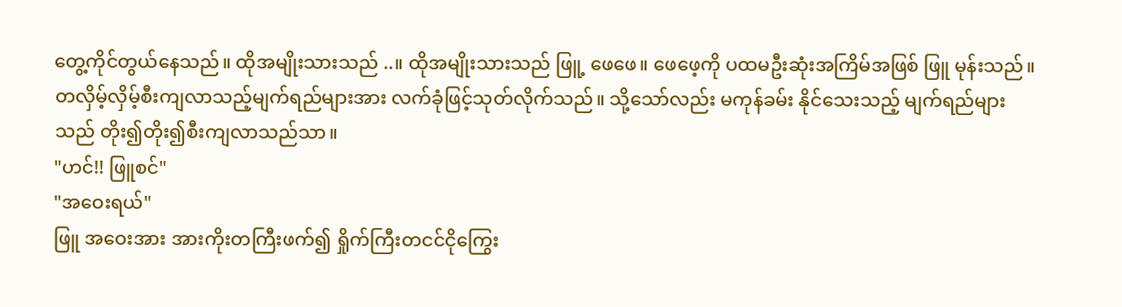တွေ့ကိုင်တွယ်နေသည်။ ထိုအမျိုးသားသည် ..။ ထိုအမျိုးသားသည် ဖြူ့ ဖေဖေ။ ဖေဖေ့ကို ပထမဦးဆုံးအကြိမ်အဖြစ် ဖြူ မုန်းသည်။ တလှိမ့်လှိမ့်စီးကျလာသည့်မျက်ရည်များအား လက်ခုံဖြင့်သုတ်လိုက်သည်။ သို့သော်လည်း မကုန်ခမ်း နိုင်သေးသည့် မျက်ရည်များသည် တိုး၍တိုး၍စီးကျလာသည်သာ။
"ဟင်!! ဖြူစင်"
"အဝေးရယ်"
ဖြူ အဝေးအား အားကိုးတကြီးဖက်၍ ရှိုက်ကြီးတငင်ငိုကြွေး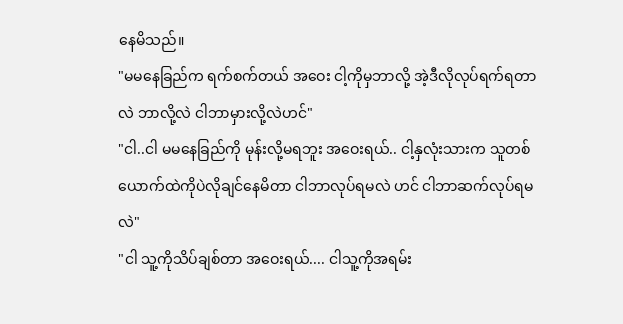နေမိသည်။
"မမနေခြည်က ရက်စက်တယ် အဝေး ငါ့ကိုမှဘာလို့ အဲ့ဒီလိုလုပ်ရက်ရတာလဲ ဘာလို့လဲ ငါဘာမှားလို့လဲဟင်"
"ငါ..ငါ မမနေခြည်ကို မုန်းလို့မရဘူး အဝေးရယ်.. ငါ့နှလုံးသားက သူတစ်ယောက်ထဲကိုပဲလိုချင်နေမိတာ ငါဘာလုပ်ရမလဲ ဟင် ငါဘာဆက်လုပ်ရမလဲ"
"ငါ သူ့ကိုသိပ်ချစ်တာ အဝေးရယ်.... ငါသူ့ကိုအရမ်း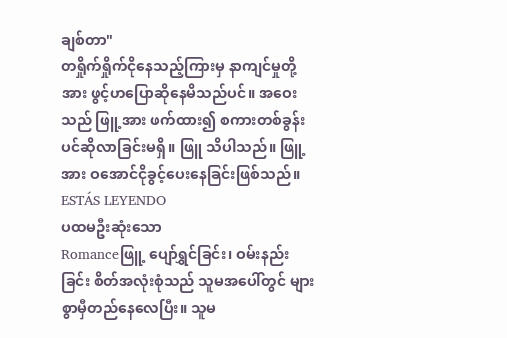ချစ်တာ"
တရှိုက်ရှိုက်ငိုနေသည့်ကြားမှ နာကျင်မှုတို့အား ဖွင့်ဟပြောဆိုနေမိသည်ပင်။ အဝေးသည် ဖြူ့အား ဖက်ထား၍ စကားတစ်ခွန်းပင်ဆိုလာခြင်းမရှိ။ ဖြူ သိပါသည်။ ဖြူ့အား ဝအောင်ငိုခွင့်ပေးနေခြင်းဖြစ်သည်။
ESTÁS LEYENDO
ပထမဦးဆုံးသော
Romanceဖြူ့ ပျော်ရွှင်ခြင်း၊ ဝမ်းနည်းခြင်း စိတ်အလုံးစုံသည် သူမအပေါ်တွင် များစွာမှီတည်နေလေပြီး။ သူမ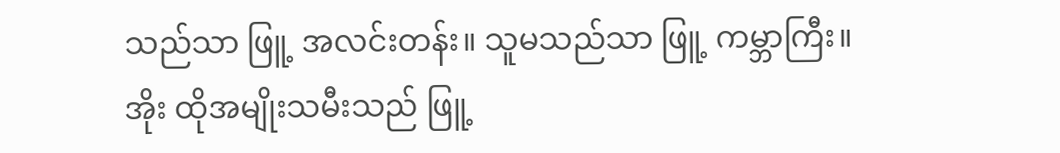သည်သာ ဖြူ့ အလင်းတန်း။ သူမသည်သာ ဖြူ့ ကမ္ဘာကြီး။ အိုး ထိုအမျိုးသမီးသည် ဖြူ့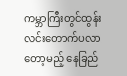ကမ္ဘာကြီးတွင်ထွန်းလင်းတောက်ပလာတော့မည့် နေခြည်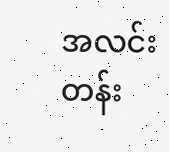အလင်းတန်း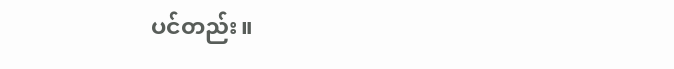ပင်တည်း။